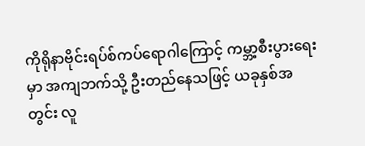ကိုရိုနာဗိုင်းရပ်စ်ကပ်ရောဂါကြောင့် ကမ္ဘာ့စီးပွားရေးမှာ အကျဘက်သို့ ဦးတည်နေသဖြင့် ယခုနှစ်အတွင်း လူ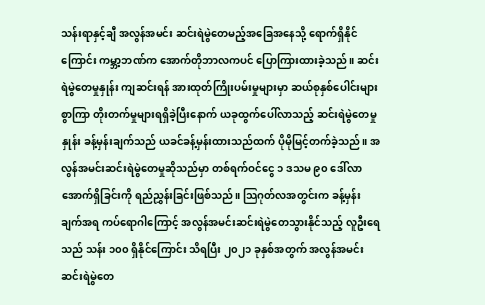သန်းရာနှင့်ချီ အလွန်အမင်း ဆင်းရဲမွဲတေမည့်အခြေအနေသို့ ရောက်ရှိနိုင်ကြောင်း ကမ္ဘာ့ဘဏ်က အောက်တိုဘာလကပင် ပြောကြားထားခဲ့သည်။ ဆင်းရဲမွဲတေမှုနှုန်း ကျဆင်းရန် အားထုတ်ကြိုးပမ်းမှုများမှာ ဆယ်စုနှစ်ပေါင်းများစွာကြာ တိုးတက်မှုများရရှိခဲ့ပြီးနောက် ယခုထွက်ပေါ်လာသည့် ဆင်းရဲမွဲတေမှုနှုန်း ခန့်မှန်းချက်သည် ယခင်ခန့်မှန်းထားသည်ထက် ပိုမိုမြင့်တက်ခဲ့သည်။ အလွန်အမင်းဆင်းရဲမွဲတေမှုဆိုသည်မှာ တစ်ရက်ဝင်ငွေ ၁ ဒသမ ၉၀ ဒေါ်လာအောက်ရှိခြင်းကို ရည်ညွှန်းခြင်းဖြစ်သည်။ သြဂုတ်လအတွင်းက ခန့်မှန်းချက်အရ ကပ်ရောဂါကြောင့် အလွန်အမင်းဆင်းရဲမွဲတေသွားနိုင်သည့် လူဦးရေသည် သန်း ၁၀၀ ရှိနိုင်ကြောင်း သိရပြီး ၂၀၂၁ ခုနှစ်အတွက် အလွန်အမင်း ဆင်းရဲမွဲတေ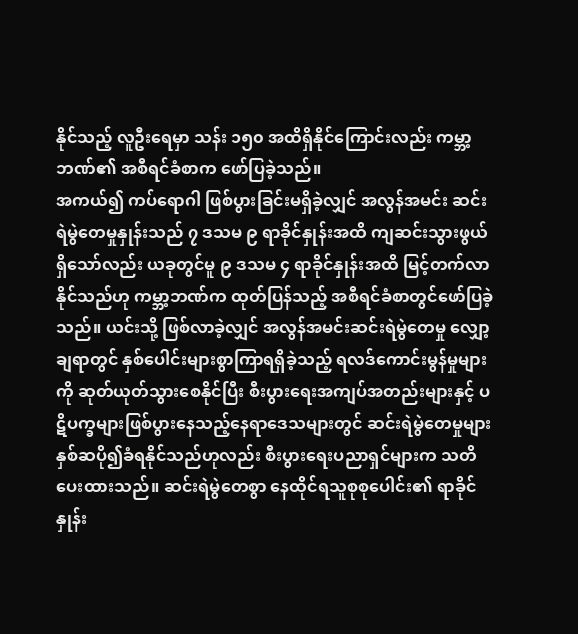နိုင်သည့် လူဦးရေမှာ သန်း ၁၅၀ အထိရှိနိုင်ကြောင်းလည်း ကမ္ဘာ့ဘဏ်၏ အစီရင်ခံစာက ဖော်ပြခဲ့သည်။
အကယ်၍ ကပ်ရောဂါ ဖြစ်ပွားခြင်းမရှိခဲ့လျှင် အလွန်အမင်း ဆင်းရဲမွဲတေမှုနှုန်းသည် ၇ ဒသမ ၉ ရာခိုင်နှုန်းအထိ ကျဆင်းသွားဖွယ်ရှိသော်လည်း ယခုတွင်မူ ၉ ဒသမ ၄ ရာခိုင်နှုန်းအထိ မြင့်တက်လာနိုင်သည်ဟု ကမ္ဘာ့ဘဏ်က ထုတ်ပြန်သည့် အစီရင်ခံစာတွင်ဖော်ပြခဲ့သည်။ ယင်းသို့ ဖြစ်လာခဲ့လျှင် အလွန်အမင်းဆင်းရဲမွဲတေမှု လျှော့ချရာတွင် နှစ်ပေါင်းများစွာကြာရရှိခဲ့သည့် ရလဒ်ကောင်းမွန်မှုများကို ဆုတ်ယုတ်သွားစေနိုင်ပြီး စီးပွားရေးအကျပ်အတည်းများနှင့် ပဋိပက္ခများဖြစ်ပွားနေသည့်နေရာဒေသများတွင် ဆင်းရဲမွဲတေမှုများ နှစ်ဆပို၍ခံရနိုင်သည်ဟုလည်း စီးပွားရေးပညာရှင်များက သတိပေးထားသည်။ ဆင်းရဲမွဲတေစွာ နေထိုင်ရသူစုစုပေါင်း၏ ရာခိုင်နှုန်း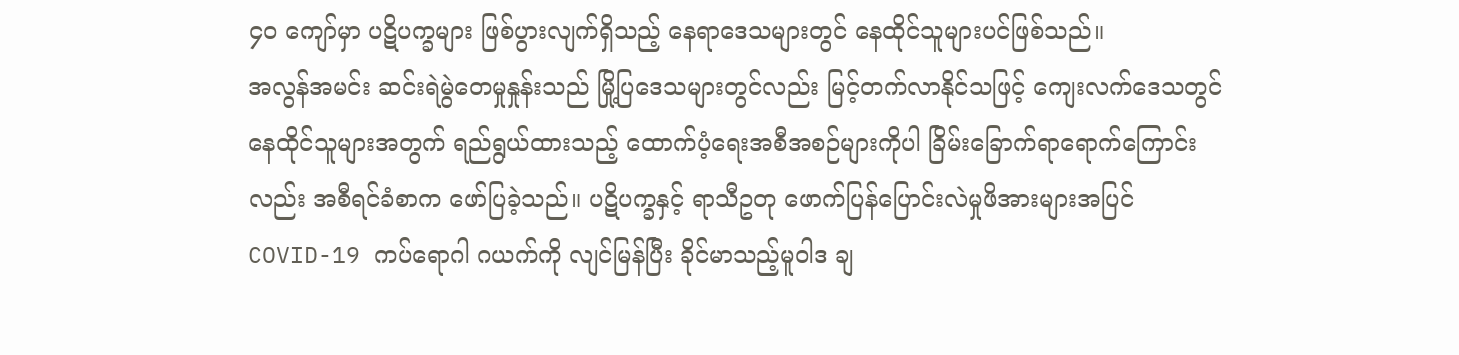၄၀ ကျော်မှာ ပဋိပက္ခများ ဖြစ်ပွားလျက်ရှိသည့် နေရာဒေသများတွင် နေထိုင်သူများပင်ဖြစ်သည်။
အလွန်အမင်း ဆင်းရဲမွဲတေမှုနှုန်းသည် မြို့ပြဒေသများတွင်လည်း မြင့်တက်လာနိုင်သဖြင့် ကျေးလက်ဒေသတွင် နေထိုင်သူများအတွက် ရည်ရွယ်ထားသည့် ထောက်ပံ့ရေးအစီအစဉ်များကိုပါ ခြိမ်းခြောက်ရာရောက်ကြောင်းလည်း အစီရင်ခံစာက ဖော်ပြခဲ့သည်။ ပဋိပက္ခနှင့် ရာသီဥတု ဖောက်ပြန်ပြောင်းလဲမှုဖိအားများအပြင် COVID-19 ကပ်ရောဂါ ဂယက်ကို လျင်မြန်ပြီး ခိုင်မာသည့်မူဝါဒ ချ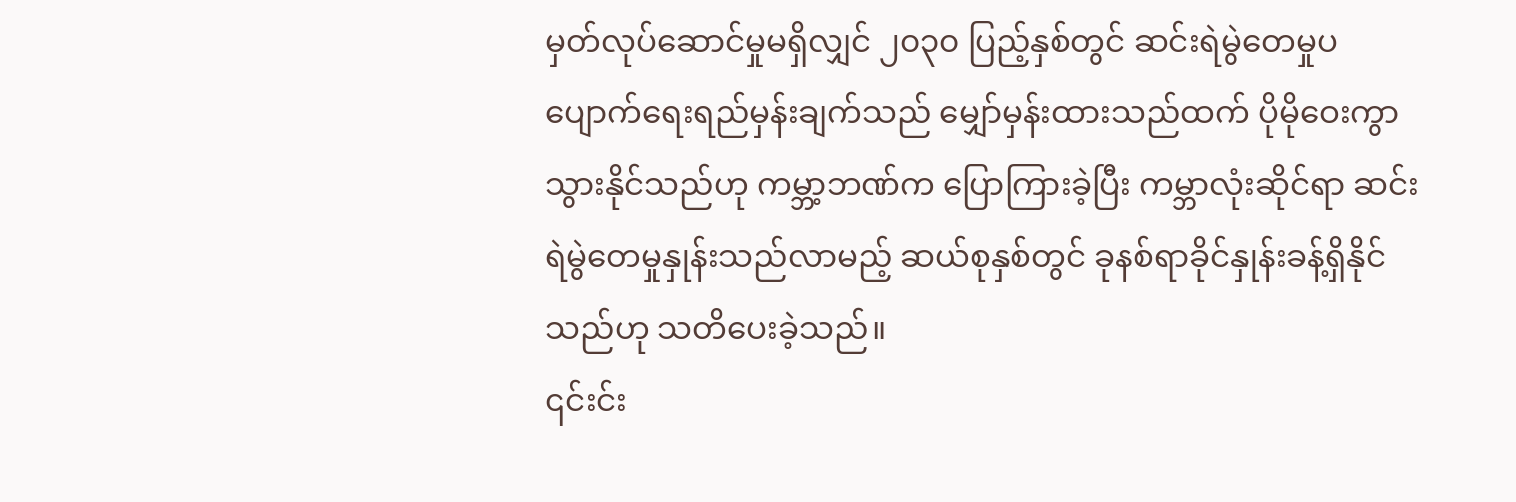မှတ်လုပ်ဆောင်မှုမရှိလျှင် ၂၀၃၀ ပြည့်နှစ်တွင် ဆင်းရဲမွဲတေမှုပပျောက်ရေးရည်မှန်းချက်သည် မျှော်မှန်းထားသည်ထက် ပိုမိုဝေးကွာသွားနိုင်သည်ဟု ကမ္ဘာ့ဘဏ်က ပြောကြားခဲ့ပြီး ကမ္ဘာလုံးဆိုင်ရာ ဆင်းရဲမွဲတေမှုနှုန်းသည်လာမည့် ဆယ်စုနှစ်တွင် ခုနစ်ရာခိုင်နှုန်းခန့်ရှိနိုင်သည်ဟု သတိပေးခဲ့သည်။
၎င်းင်း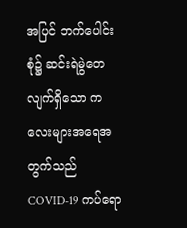အပြင် ဘက်ပေါင်းစုံ၌ ဆင်းရဲမွဲတေလျက်ရှိသော ကလေးများအရေအတွက်သည် COVID-19 ကပ်ရော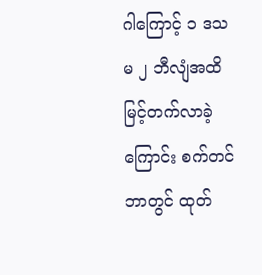ဂါကြောင့် ၁ ဒသမ ၂ ဘီလျံအထိ မြင့်တက်လာခဲ့ကြောင်း စက်တင်ဘာတွင် ထုတ်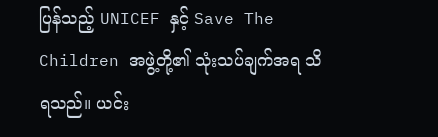ပြန်သည့် UNICEF နှင့် Save The Children အဖွဲ့တို့၏ သုံးသပ်ချက်အရ သိရသည်။ ယင်း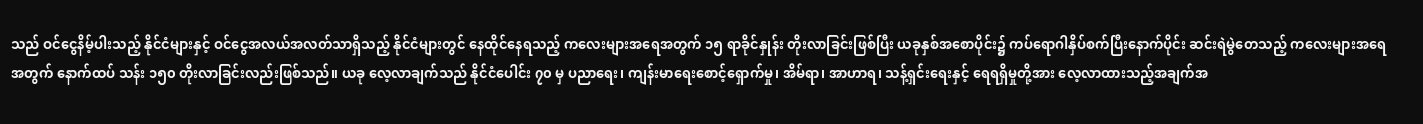သည် ဝင်ငွေနိမ့်ပါးသည့် နိုင်ငံများနှင့် ဝင်ငွေအလယ်အလတ်သာရှိသည့် နိုင်ငံများတွင် နေထိုင်နေရသည့် ကလေးများအရေအတွက် ၁၅ ရာခိုင်နှုန်း တိုးလာခြင်းဖြစ်ပြီး ယခုနှစ်အစောပိုင်း၌ ကပ်ရောဂါနှိပ်စက်ပြီးနောက်ပိုင်း ဆင်းရဲမွဲတေသည့် ကလေးများအရေအတွက် နောက်ထပ် သန်း ၁၅၀ တိုးလာခြင်းလည်းဖြစ်သည်။ ယခု လေ့လာချက်သည် နိုင်ငံပေါင်း ၇၀ မှ ပညာရေး၊ ကျန်းမာရေးစောင့်ရှောက်မှု၊ အိမ်ရာ၊ အာဟာရ၊ သန့်ရှင်းရေးနှင့် ရေရရှိမှုတို့အား လေ့လာထားသည့်အချက်အ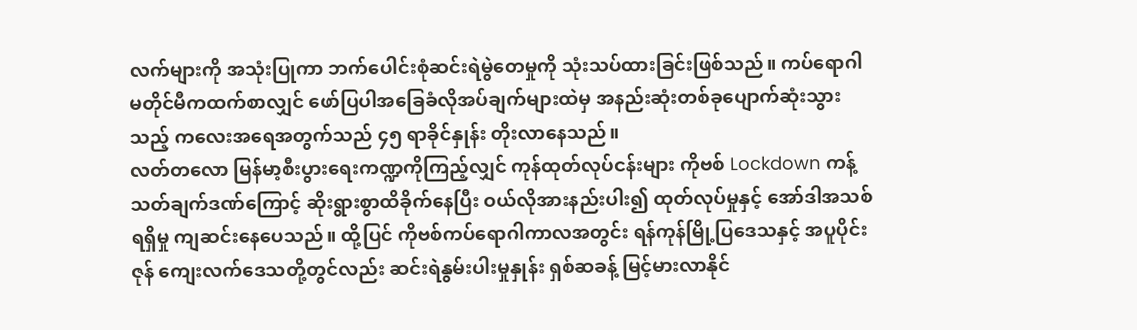လက်များကို အသုံးပြုကာ ဘက်ပေါင်းစုံဆင်းရဲမွဲတေမှုကို သုံးသပ်ထားခြင်းဖြစ်သည်။ ကပ်ရောဂါမတိုင်မီကထက်စာလျှင် ဖော်ပြပါအခြေခံလိုအပ်ချက်များထဲမှ အနည်းဆုံးတစ်ခုပျောက်ဆုံးသွားသည့် ကလေးအရေအတွက်သည် ၄၅ ရာခိုင်နှုန်း တိုးလာနေသည်။
လတ်တလော မြန်မာ့စီးပွားရေးကဏ္ဍကိုကြည့်လျှင် ကုန်ထုတ်လုပ်ငန်းများ ကိုဗစ် Lockdown ကန့်သတ်ချက်ဒဏ်ကြောင့် ဆိုးရွားစွာထိခိုက်နေပြီး ဝယ်လိုအားနည်းပါး၍ ထုတ်လုပ်မှုနှင့် အော်ဒါအသစ်ရရှိမှု ကျဆင်းနေပေသည်။ ထို့ပြင် ကိုဗစ်ကပ်ရောဂါကာလအတွင်း ရန်ကုန်မြို့ပြဒေသနှင့် အပူပိုင်းဇုန် ကျေးလက်ဒေသတို့တွင်လည်း ဆင်းရဲနွမ်းပါးမှုနှုန်း ရှစ်ဆခန့် မြင့်မားလာနိုင်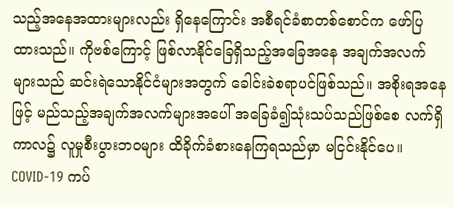သည့်အနေအထားများလည်း ရှိနေကြောင်း အစီရင်ခံစာတစ်စောင်က ဖော်ပြထားသည်။ ကိုဗစ်ကြောင့် ဖြစ်လာနိုင်ခြေရှိသည့်အခြေအနေ အချက်အလက်များသည် ဆင်းရဲသောနိုင်ငံများအတွက် ခေါင်းခဲစရာပင်ဖြစ်သည်။ အစိုးရအနေဖြင့် မည်သည့်အချက်အလက်များအပေါ် အခြေခံ၍သုံးသပ်သည်ဖြစ်စေ လက်ရှိကာလ၌ လူမှုစီးပွားဘဝများ ထိခိုက်ခံစားနေကြရသည်မှာ မငြင်းနိုင်ပေ။ COVID-19 ကပ်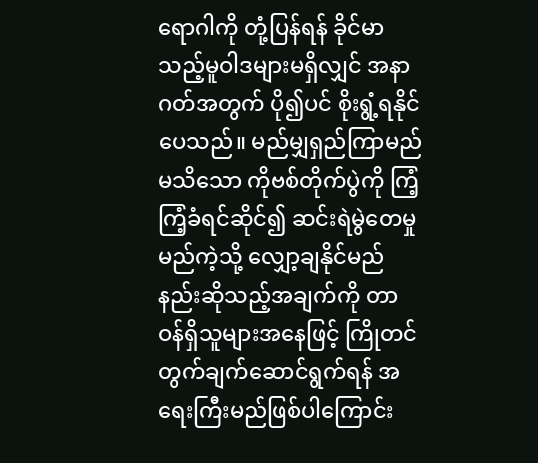ရောဂါကို တုံ့ပြန်ရန် ခိုင်မာသည့်မူဝါဒများမရှိလျှင် အနာဂတ်အတွက် ပို၍ပင် စိုးရွံ့ရနိုင်ပေသည်။ မည်မျှရှည်ကြာမည်မသိသော ကိုဗစ်တိုက်ပွဲကို ကြံ့ကြံ့ခံရင်ဆိုင်၍ ဆင်းရဲမွဲတေမှု မည်ကဲ့သို့ လျှော့ချနိုင်မည်နည်းဆိုသည့်အချက်ကို တာဝန်ရှိသူများအနေဖြင့် ကြိုတင်တွက်ချက်ဆောင်ရွက်ရန် အရေးကြီးမည်ဖြစ်ပါကြောင်း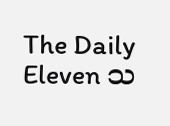The Daily Eleven သ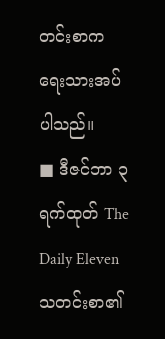တင်းစာက ရေးသားအပ်ပါသည်။
■ ဒီဇင်ဘာ ၃ ရက်ထုတ် The Daily Eleven သတင်းစာ၏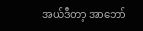အယ်ဒီတာ့ အာဘော်